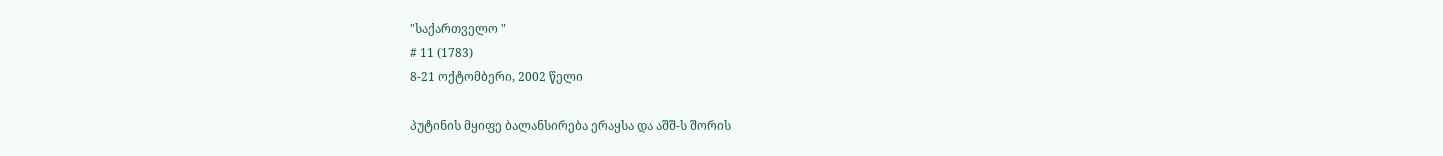"საქართველო "
# 11 (1783)
8-21 ოქტომბერი, 2002 წელი

პუტინის მყიფე ბალანსირება ერაყსა და აშშ-ს შორის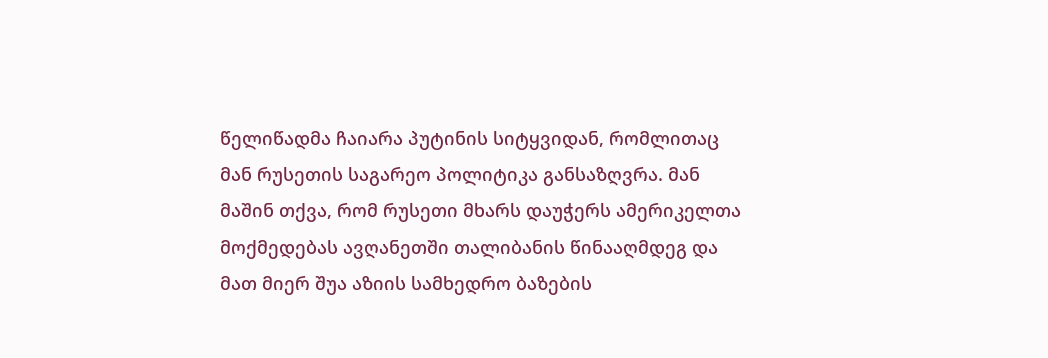წელიწადმა ჩაიარა პუტინის სიტყვიდან, რომლითაც მან რუსეთის საგარეო პოლიტიკა განსაზღვრა. მან მაშინ თქვა, რომ რუსეთი მხარს დაუჭერს ამერიკელთა მოქმედებას ავღანეთში თალიბანის წინააღმდეგ და მათ მიერ შუა აზიის სამხედრო ბაზების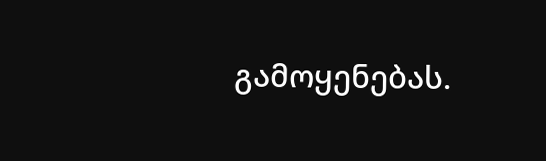გამოყენებას.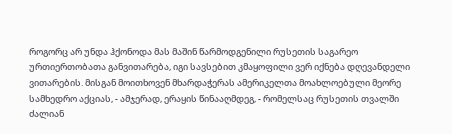როგორც არ უნდა ჰქონოდა მას მაშინ წარმოდგენილი რუსეთის საგარეო ურთიერთობათა განვითარება, იგი სავსებით კმაყოფილი ვერ იქნება დღევანდელი ვითარების. მისგან მოითხოვენ მხარდაჭერას ამერიკელთა მოახლოებული მეორე სამხედრო აქციას, - ამჯერად, ერაყის წინააღმდეგ, - რომელსაც რუსეთის თვალში ძალიან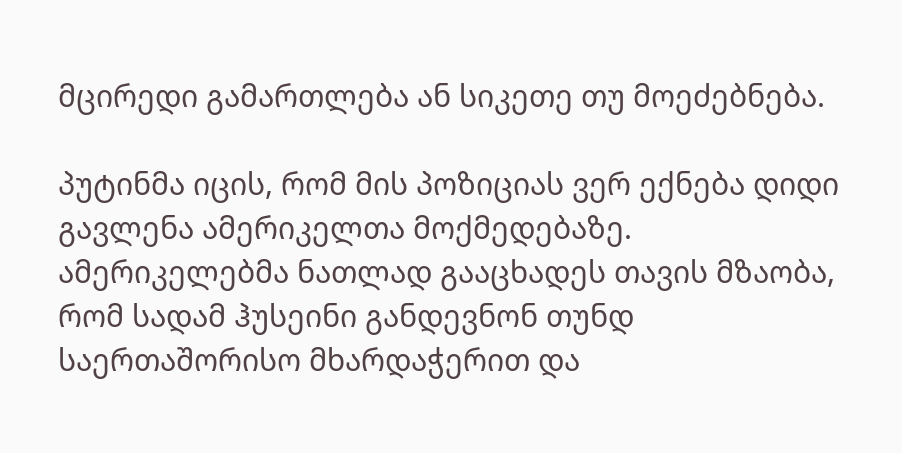მცირედი გამართლება ან სიკეთე თუ მოეძებნება.

პუტინმა იცის, რომ მის პოზიციას ვერ ექნება დიდი გავლენა ამერიკელთა მოქმედებაზე. ამერიკელებმა ნათლად გააცხადეს თავის მზაობა, რომ სადამ ჰუსეინი განდევნონ თუნდ საერთაშორისო მხარდაჭერით და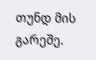თუნდ მის გარეშე.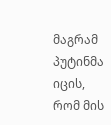მაგრამ პუტინმა იცის, რომ მის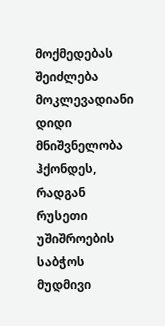მოქმედებას შეიძლება მოკლევადიანი დიდი მნიშვნელობა ჰქონდეს, რადგან რუსეთი უშიშროების საბჭოს მუდმივი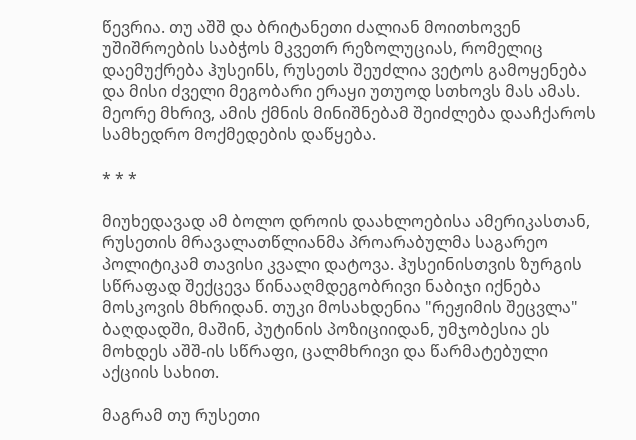წევრია. თუ აშშ და ბრიტანეთი ძალიან მოითხოვენ უშიშროების საბჭოს მკვეთრ რეზოლუციას, რომელიც დაემუქრება ჰუსეინს, რუსეთს შეუძლია ვეტოს გამოყენება და მისი ძველი მეგობარი ერაყი უთუოდ სთხოვს მას ამას. მეორე მხრივ, ამის ქმნის მინიშნებამ შეიძლება დააჩქაროს სამხედრო მოქმედების დაწყება.

* * *

მიუხედავად ამ ბოლო დროის დაახლოებისა ამერიკასთან, რუსეთის მრავალათწლიანმა პროარაბულმა საგარეო პოლიტიკამ თავისი კვალი დატოვა. ჰუსეინისთვის ზურგის სწრაფად შექცევა წინააღმდეგობრივი ნაბიჯი იქნება მოსკოვის მხრიდან. თუკი მოსახდენია "რეჟიმის შეცვლა" ბაღდადში, მაშინ, პუტინის პოზიციიდან, უმჯობესია ეს მოხდეს აშშ-ის სწრაფი, ცალმხრივი და წარმატებული აქციის სახით.

მაგრამ თუ რუსეთი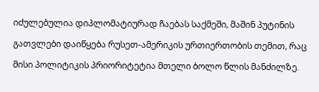იძულებულია დიპლომატიურად ჩაებას საქმეში, მაშინ პუტინის გათვლები დაიწყება რუსეთ-ამერიკის ურთიერთობის თემით, რაც მისი პოლიტიკის პრიორიტეტია მთელი ბოლო წლის მანძილზე.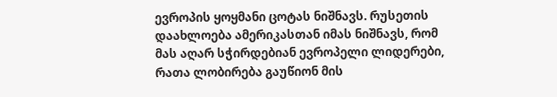ევროპის ყოყმანი ცოტას ნიშნავს. რუსეთის დაახლოება ამერიკასთან იმას ნიშნავს, რომ მას აღარ სჭირდებიან ევროპელი ლიდერები, რათა ლობირება გაუწიონ მის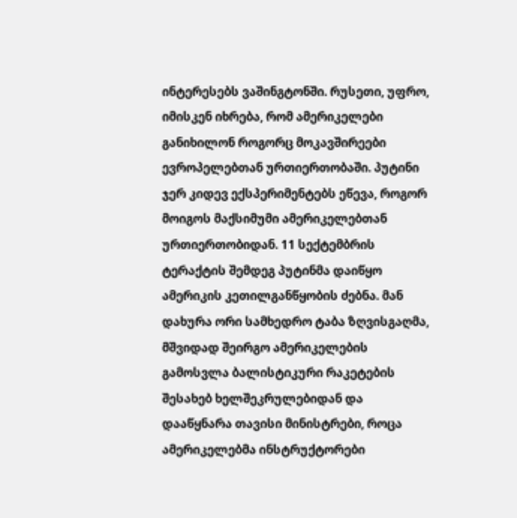ინტერესებს ვაშინგტონში. რუსეთი, უფრო, იმისკენ იხრება, რომ ამერიკელები განიხილონ როგორც მოკავშირეები ევროპელებთან ურთიერთობაში. პუტინი ჯერ კიდევ ექსპერიმენტებს ეწევა, როგორ მოიგოს მაქსიმუმი ამერიკელებთან ურთიერთობიდან. 11 სექტემბრის ტერაქტის შემდეგ პუტინმა დაიწყო ამერიკის კეთილგანწყობის ძებნა. მან დახურა ორი სამხედრო ტაბა ზღვისგაღმა, მშვიდად შეირგო ამერიკელების გამოსვლა ბალისტიკური რაკეტების შესახებ ხელშეკრულებიდან და დააწყნარა თავისი მინისტრები, როცა ამერიკელებმა ინსტრუქტორები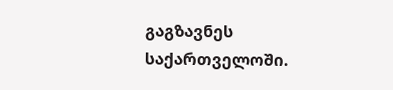გაგზავნეს საქართველოში.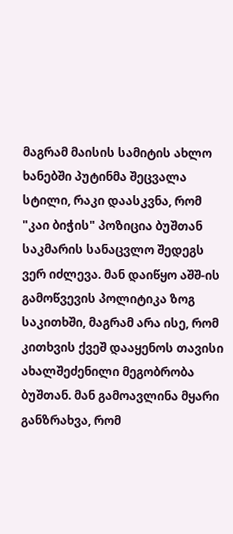მაგრამ მაისის სამიტის ახლო ხანებში პუტინმა შეცვალა სტილი, რაკი დაასკვნა, რომ "კაი ბიჭის" პოზიცია ბუშთან საკმარის სანაცვლო შედეგს ვერ იძლევა. მან დაიწყო აშშ-ის გამოწვევის პოლიტიკა ზოგ საკითხში, მაგრამ არა ისე, რომ კითხვის ქვეშ დააყენოს თავისი ახალშეძენილი მეგობრობა ბუშთან. მან გამოავლინა მყარი განზრახვა, რომ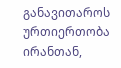განავითაროს ურთიერთობა ირანთან,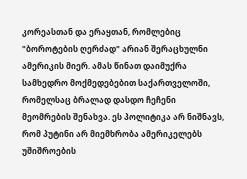კორეასთან და ერაყთან, რომლებიც "ბოროტების ღერძად" არიან შერაცხულნი ამერიკის მიერ. ამას წინათ დაიმუქრა სამხედრო მოქმედებებით საქართველოში, რომელსაც ბრალად დასდო ჩეჩენი მეომრების შენახვა. ეს პოლიტიკა არ ნიშნავს, რომ პუტინი არ მიემხრობა ამერიკელებს უშიშროების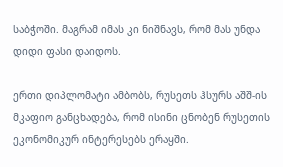საბჭოში. მაგრამ იმას კი ნიშნავს, რომ მას უნდა დიდი ფასი დაიდოს.

ერთი დიპლომატი ამბობს, რუსეთს ჰსურს აშშ-ის მკაფიო განცხადება, რომ ისინი ცნობენ რუსეთის ეკონომიკურ ინტერესებს ერაყში.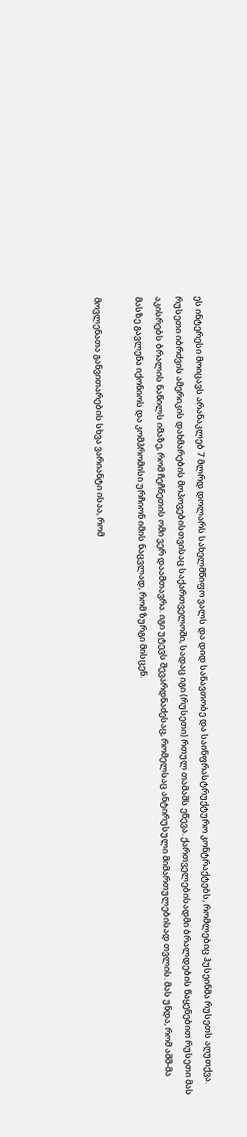ეს ინტერესი მოიცავს არანაკლებ 7 მლრდ დოლარს სახელმწიფო ვალს და დიდ სანავთობე და საინფრასტრუქტურო კონტრაქტებს, რომლებიც ჰუსეინმა რუსეთს აღუთქვა. რუსეთი იბრძვის ამერიკის დახმარების მოპოვებისთვისაც საქართველოში, სადაც იგი (რუსეთი) რთულ თამაშს ეწევა. ქართველებისადმი ბრალდების წაყენებით რუსეთი მას აკისრებს ბრალის ნაწილს იმაზე, რომ ჩეჩნეთის ომი ვერ დაამთავრა. იგი უტევს შევარდნაძესაც, რომელსაც ანტირუსული მიმართულებისად თვლის. მას უნდა, რომ აშშ-მა მასზე გავლენა იქონიოს და კომპრომისი ურჩიონ იმის ნაცვლად, რომ ზურგი მისცენ.

მოვლენათა განვითარების სხვა ვარიანტი ისაა, რომ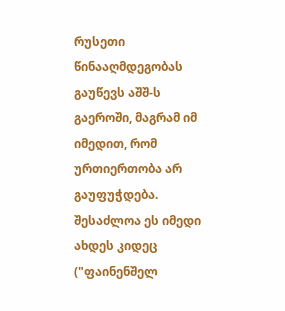რუსეთი წინააღმდეგობას გაუწევს აშშ-ს გაეროში, მაგრამ იმ იმედით, რომ ურთიერთობა არ გაუფუჭდება. შესაძლოა ეს იმედი ახდეს კიდეც ("ფაინენშელ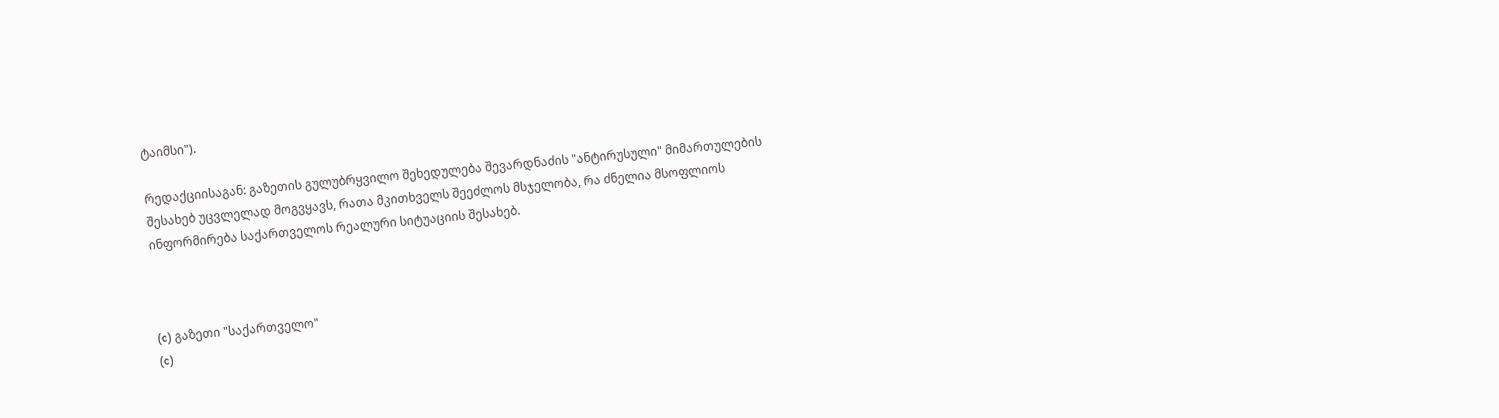ტაიმსი").

რედაქციისაგან: გაზეთის გულუბრყვილო შეხედულება შევარდნაძის "ანტირუსული" მიმართულების შესახებ უცვლელად მოგვყავს, რათა მკითხველს შეეძლოს მსჯელობა, რა ძნელია მსოფლიოს ინფორმირება საქართველოს რეალური სიტუაციის შესახებ.



(c) გაზეთი "საქართველო"
(c)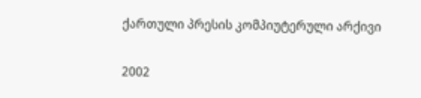ქართული პრესის კომპიუტერული არქივი


2002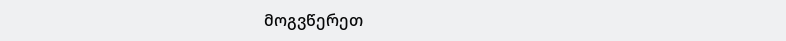მოგვწერეთ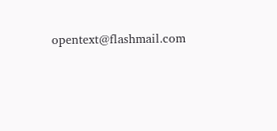opentext@flashmail.com